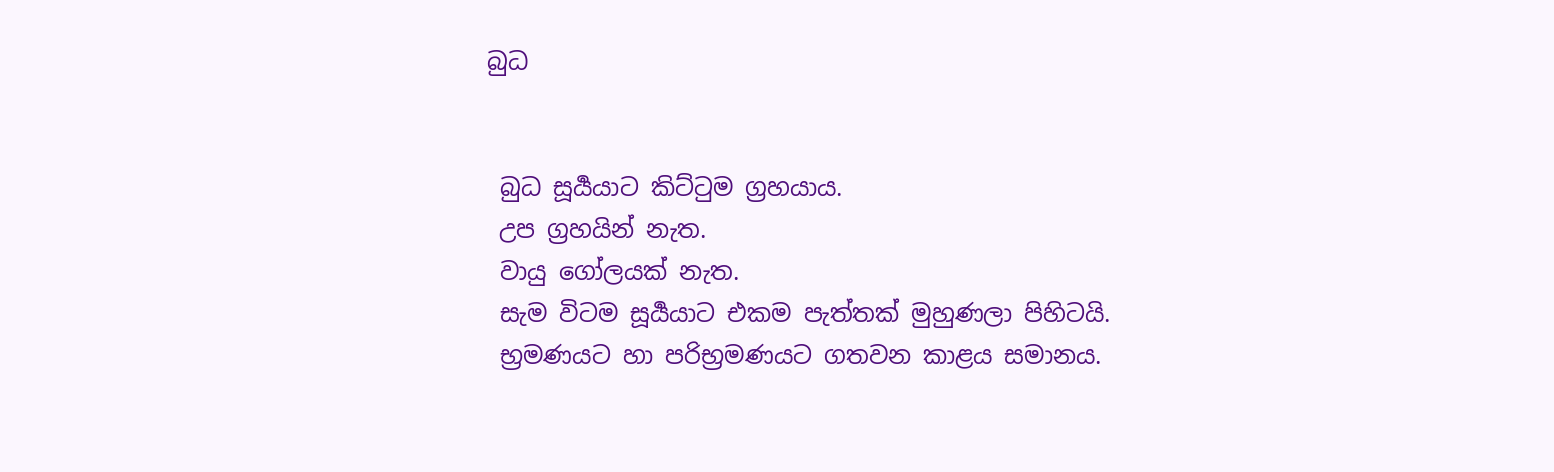බුධ


 බුධ සූර්‍යයාට කිට්ටුම ග්‍රහයාය.
 උප ග්‍රහයින් නැත.
 වායු ගෝලයක් නැත.
 සැම විටම සූර්‍යයාට එකම පැත්තක් මුහුණලා පිහිටයි.
 භ්‍රමණයට හා පරිභ්‍රමණයට ගතවන කාළය සමානය.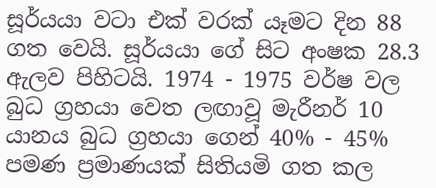සූර්යයා වටා එක් වරක් යෑමට දින 88 ගත වෙයි. සූර්යයා ගේ සිට අංෂක 28.3 ඇලව පිහිටයි. 1974 - 1975 වර්ෂ වල බුධ ග්‍රහයා වෙත ලඟාවූ මැරීනර් 10 යානය බුධ ග්‍රහයා ගෙන් 40% - 45% පමණ ප්‍රමාණයක් සිතියමි ගත කල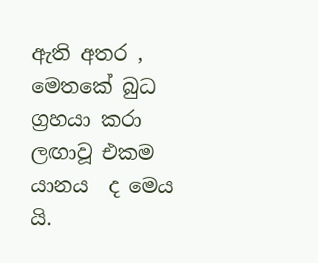ඇති අතර , මෙතකේ බුධ ග්‍රහයා කරා ලඟාවූ එකම යානය  ද මෙය යි.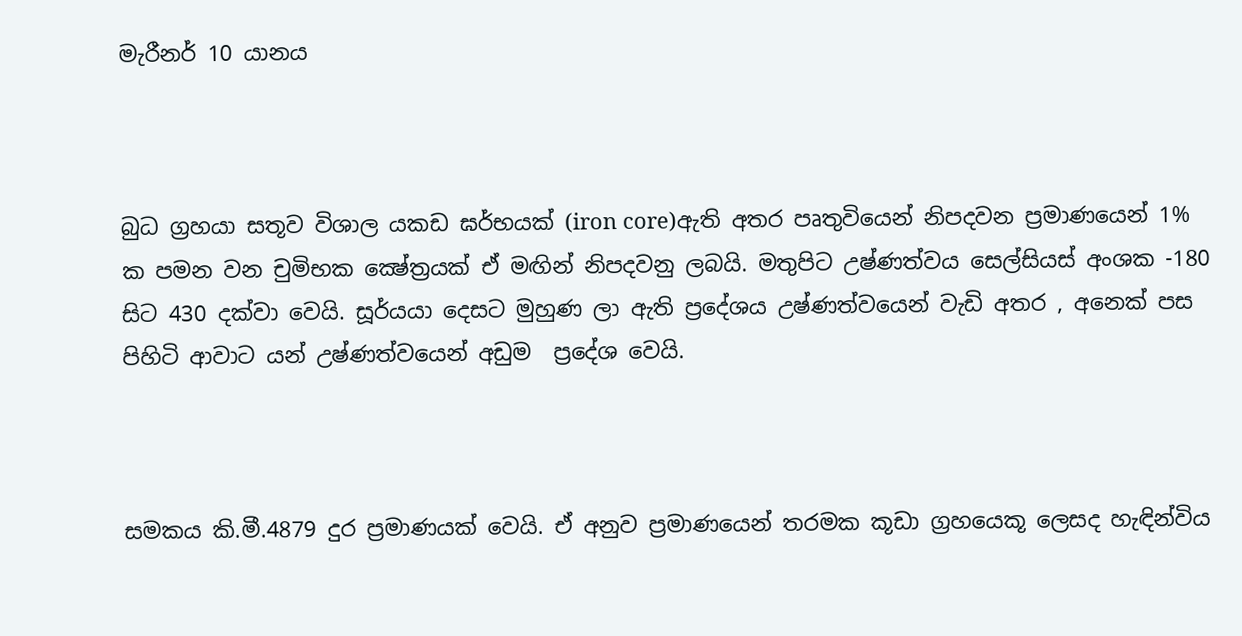මැරීනර් 10 යානය



බුධ ග්‍රහයා සතූව විශාල යකඩ ඝර්භයක් (iron core)ඇති අතර පෘතුවියෙන් නිපදවන ප්‍රමාණයෙන් 1% ක පමන වන චුමිභක ක්‍ෂේත්‍රයක් ඒ මඟින් නිපදවනු ලබයි. මතුපිට උෂ්ණත්වය සෙල්සියස් අංශක -180 සිට 430 දක්වා වෙයි. සූර්යයා දෙසට මුහුණ ලා ඇති ‍ප්‍රදේශය උෂ්ණත්වයෙන් වැඩි අතර , අනෙක් පස පිහිටි ආවාට යන් උෂ්ණත්වයෙන් අඩුම  ප්‍රදේශ වෙයි.



සමකය කි.මී.4879 දුර ප්‍රමාණයක් වෙයි. ඒ අනුව ප්‍රමාණයෙන් තරමක කූඩා ග්‍රහයෙකූ ලෙසද හැඳින්විය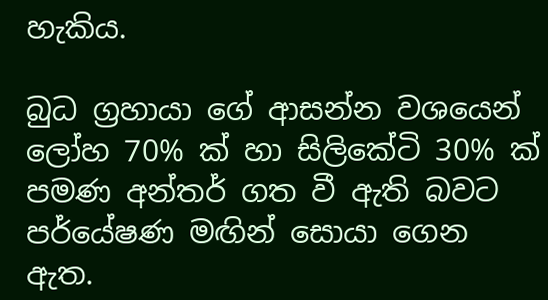හැකිය.

බුධ ග්‍රහායා ගේ ආසන්න වශයෙන් ලෝහ 70% ක් හා සිලිකේටි 30% ක් පමණ අන්තර් ගත වී ඇති බවට පර්යේෂණ මඟින් සොයා ගෙන ඇත.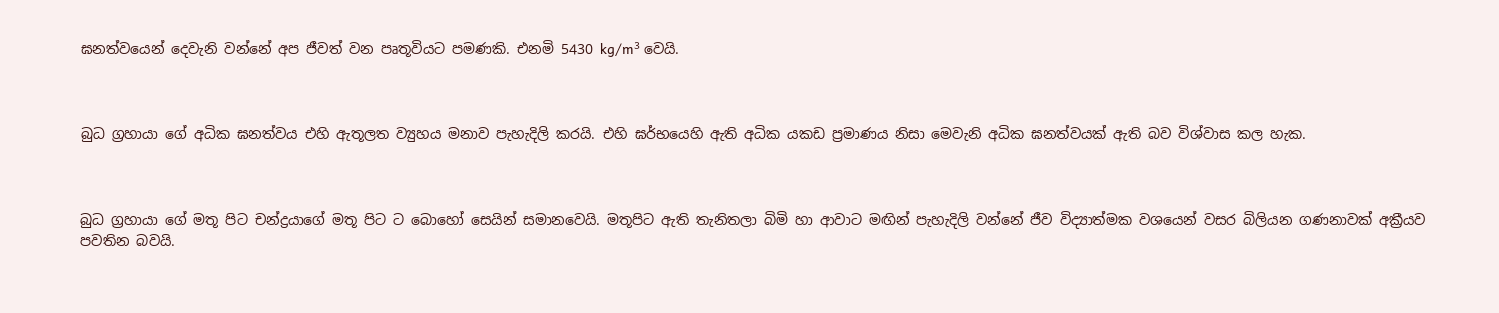ඝනත්වයෙන් දෙවැනි වන්නේ අප ජීවත් වන පෘතූවියට පමණකි. එනමි 5430 kg/m³ වෙයි.



බුධ ග්‍රහායා ගේ අධික ඝනත්වය එහි ඇතූලත ව්‍යුහය මනාව පැහැදිලි කරයි. එහි ඝර්භයෙහි ඇති අධික යකඩ ප්‍රමාණය නිසා මෙවැනි අධික ඝනත්වයක් ඇති බව විශ්වාස කල හැක.



බුධ ග්‍රහායා ගේ මතූ පිට චන්ද්‍රයාගේ මතූ පිට ට බොහෝ සෙයින් සමානවෙයි. මතූපිට ඇති තැනිතලා බිමි හා ආවාට මඟින් පැහැදිලි වන්නේ ජීව විද්‍යාත්මක වශයෙන් වසර බිලියන ගණනාවක් අක්‍රීයව පවතින බවයි.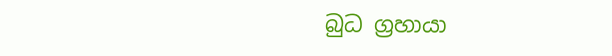බුධ ග්‍රහායා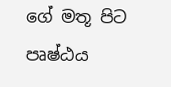ගේ මතූ පිට පෘෂ්ඨය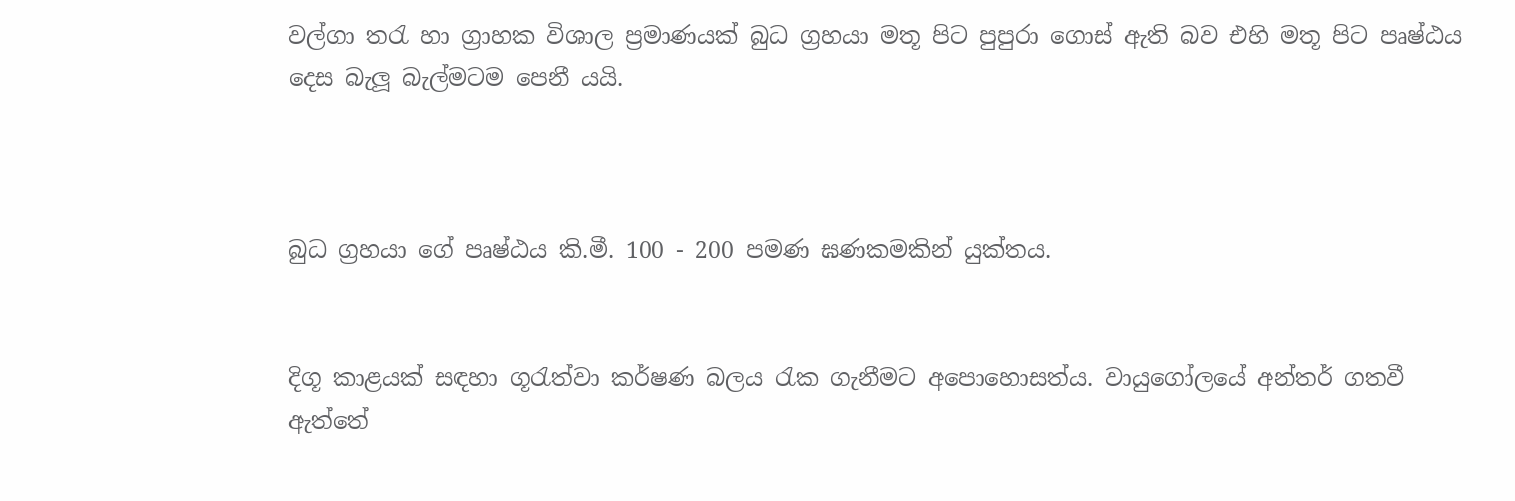වල්ගා තරැ හා ග්‍රාහක විශාල ප්‍රමාණයක් බුධ ග්‍රහයා මතූ පිට පුපුරා ගොස් ඇති බව එහි මතූ පිට පෘෂ්ඨය දෙස බැලූ බැල්මටම පෙනී යයි.



බුධ ග්‍රහයා ගේ පෘෂ්ඨය කි.මී. 100 - 200 පමණ ඝණකමකින් යුක්තය.


දිගූ කාළයක් සඳහා ගූරැත්වා කර්ෂණ බලය රැක ගැනීමට අපොහොසත්ය. වායුගෝලයේ අන්තර් ගතවී ඇත්තේ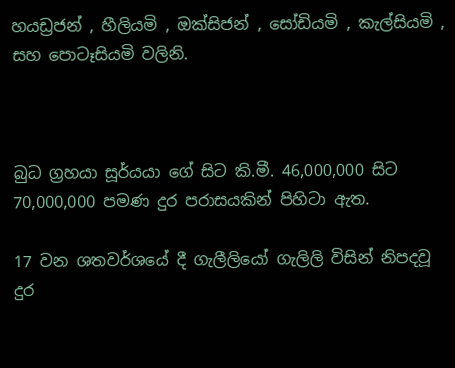හයඩ්‍රජන් , හීලියමි , ඔක්සිජන් , සෝඩියමි , කැල්සියමි , සහ පොටෑසියමි වලිනි.



බුධ ග්‍රහයා සූර්යයා ගේ සිට කි.මී. 46,000,000 සිට 70,000,000 පමණ දුර පරාසයකින් පිහිටා ඇත.

17 වන ශතවර්ශයේ දී ගැලීලියෝ ගැලිලි විසින් නිපදවූ දුර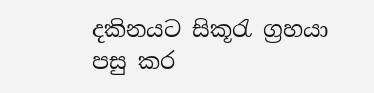දකිනයට සිකූරැ ග්‍රහයා පසු කර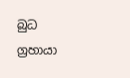බුධ ග්‍රහායා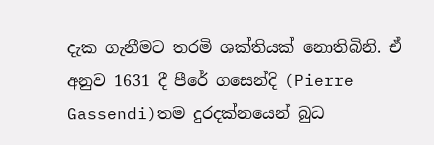දැක ගැනීමට තරමි ශක්තියක් නොතිබිනි. ඒ  අනුව 1631 දී පීරේ ගසෙන්දි (Pierre Gassendi)තම දුරදක්නයෙන් බුධ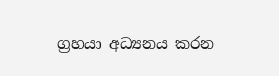ග්‍රහයා අධ්‍යනය කරන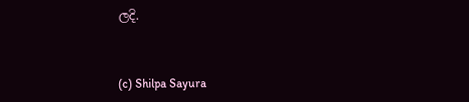ලදි.



(c) Shilpa Sayura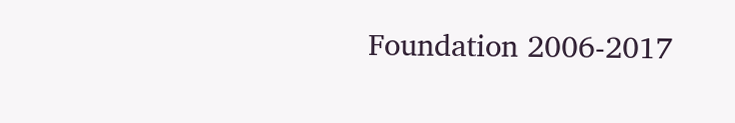Foundation 2006-2017